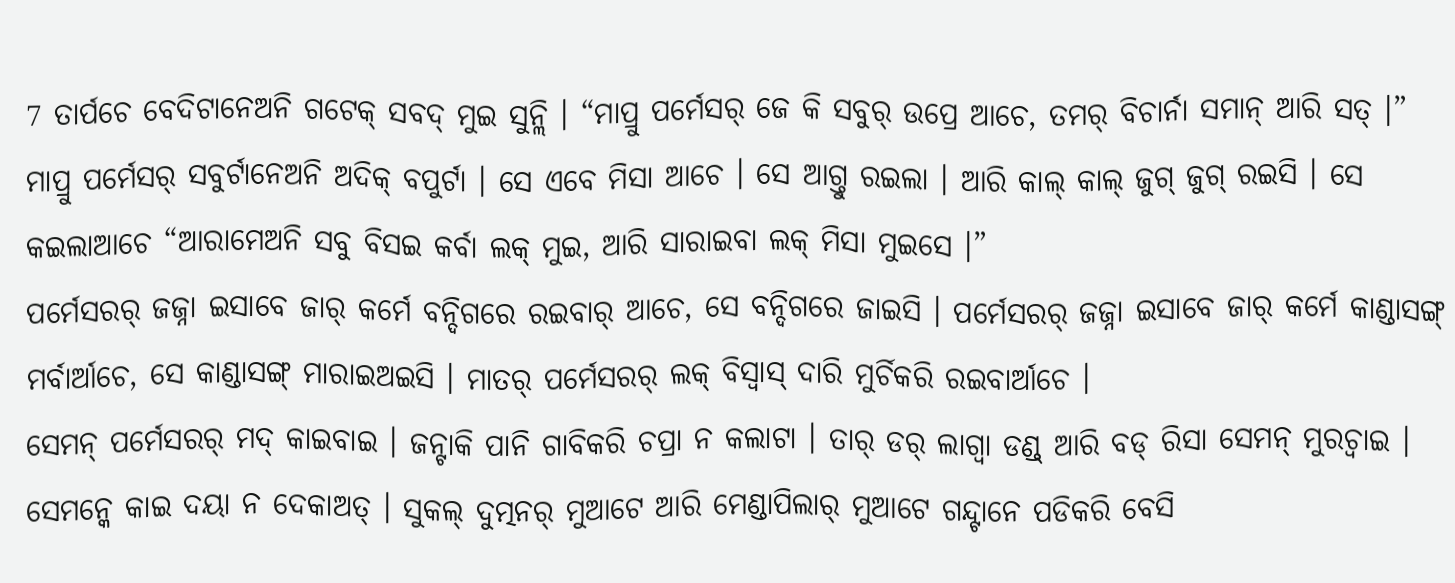7 ତାର୍ପଚେ ବେଦିଟାନେଅନି ଗଟେକ୍ ସବଦ୍ ମୁଇ ସୁନ୍ଲି । “ମାପ୍ରୁ ପର୍ମେସର୍ ଜେ କି ସବୁର୍ ଉପ୍ରେ ଆଚେ, ତମର୍ ବିଚାର୍ନା ସମାନ୍ ଆରି ସତ୍ ।”
ମାପ୍ରୁ ପର୍ମେସର୍ ସବୁର୍ଟାନେଅନି ଅଦିକ୍ ବପୁର୍ଟା । ସେ ଏବେ ମିସା ଆଚେ । ସେ ଆଗ୍ତୁ ରଇଲା । ଆରି କାଲ୍ କାଲ୍ ଜୁଗ୍ ଜୁଗ୍ ରଇସି । ସେ କଇଲାଆଚେ “ଆରାମେଅନି ସବୁ ବିସଇ କର୍ବା ଲକ୍ ମୁଇ, ଆରି ସାରାଇବା ଲକ୍ ମିସା ମୁଇସେ ।”
ପର୍ମେସରର୍ ଜଜ୍ନା ଇସାବେ ଜାର୍ କର୍ମେ ବନ୍ଦିଗରେ ରଇବାର୍ ଆଚେ, ସେ ବନ୍ଦିଗରେ ଜାଇସି । ପର୍ମେସରର୍ ଜଜ୍ନା ଇସାବେ ଜାର୍ କର୍ମେ କାଣ୍ଡାସଙ୍ଗ୍ ମର୍ବାର୍ଆଚେ, ସେ କାଣ୍ଡାସଙ୍ଗ୍ ମାରାଇଅଇସି । ମାତର୍ ପର୍ମେସରର୍ ଲକ୍ ବିସ୍ବାସ୍ ଦାରି ମୁର୍ଚିକରି ରଇବାର୍ଆଚେ ।
ସେମନ୍ ପର୍ମେସରର୍ ମଦ୍ କାଇବାଇ । ଜନ୍ଟାକି ପାନି ଗାବିକରି ଚପ୍ରା ନ କଲାଟା । ତାର୍ ଡର୍ ଲାଗ୍ବା ଡଣ୍ଡ୍ ଆରି ବଡ୍ ରିସା ସେମନ୍ ମୁରଚ୍ବାଇ । ସେମନ୍କେ କାଇ ଦୟା ନ ଦେକାଅତ୍ । ସୁକଲ୍ ଦୁତ୍ମନର୍ ମୁଆଟେ ଆରି ମେଣ୍ଡାପିଲାର୍ ମୁଆଟେ ଗନ୍ଦ୍ଟାନେ ପଡିକରି ବେସି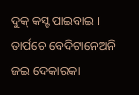ଦୁକ୍ କସ୍ଟ ପାଇବାଇ ।
ତାର୍ପଚେ ବେଦିଟାନେଅନି ଜଇ ଦେକାରକା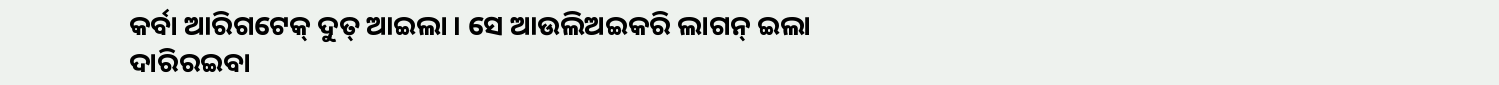କର୍ବା ଆରିଗଟେକ୍ ଦୁତ୍ ଆଇଲା । ସେ ଆଉଲିଅଇକରି ଲାଗନ୍ ଇଲା ଦାରିରଇବା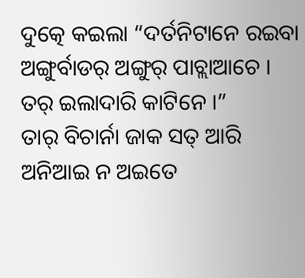ଦୁତ୍କେ କଇଲା “ଦର୍ତନିଟାନେ ରଇବା ଅଙ୍ଗୁର୍ବାଡର୍ ଅଙ୍ଗୁର୍ ପାଚ୍ଲାଆଚେ । ତର୍ ଇଲାଦାରି କାଟିନେ ।”
ତାର୍ ବିଚାର୍ନା ଜାକ ସତ୍ ଆରି ଅନିଆଇ ନ ଅଇତେ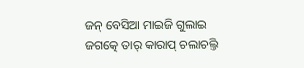ଜନ୍ ବେସିଆ ମାଇଜି ଗୁଲାଇ ଜଗତ୍କେ ତାର୍ କାରାପ୍ ଚଲାଚଲ୍ତି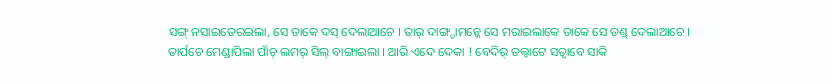ସଙ୍ଗ୍ ନସାଇତେରଇଲା, ସେ ତାକେ ଦସ୍ ଦେଲାଆଚେ । ତାର୍ ଦାଙ୍ଗ୍ଡାମନ୍କେ ସେ ମରାଇଲାକେ ତାକେ ସେ ଡଣ୍ଡ୍ ଦେଲାଆଚେ ।
ତାର୍ପଚେ ମେଣ୍ଡାପିଲା ପାଁଚ୍ ଲମର୍ ସିଲ୍ ବାଙ୍ଗାଇଲା । ଆରି ଏଦେ ଦେକା ! ବେଦିର୍ ତଲ୍ବାଟେ ସତ୍ବାବେ ସାକି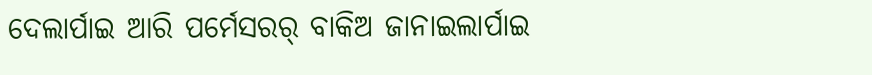ଦେଲାର୍ପାଇ ଆରି ପର୍ମେସରର୍ ବାକିଅ ଜାନାଇଲାର୍ପାଇ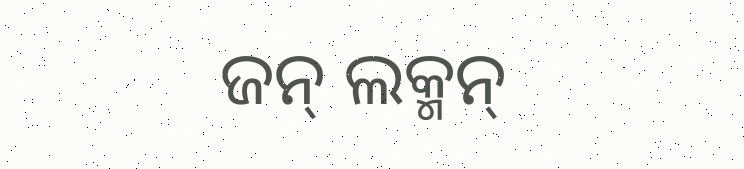ଜନ୍ ଲକ୍ମନ୍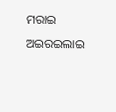ମରାଇ ଅଇରଇଲାଇ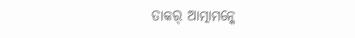ତାକର୍ ଆତ୍ମାମନ୍କେ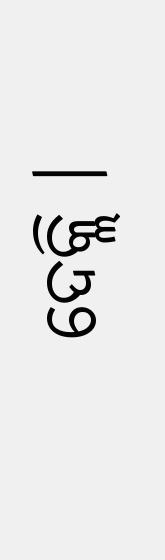ଦେକ୍ଲି ।